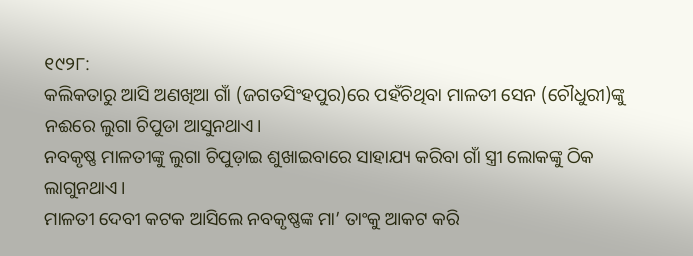୧୯୨୮:
କଲିକତାରୁ ଆସି ଅଣଖିଆ ଗାଁ (ଜଗତସିଂହପୁର)ରେ ପହଁଚିଥିବା ମାଳତୀ ସେନ (ଚୌଧୁରୀ)ଙ୍କୁ ନଈରେ ଲୁଗା ଚିପୁଡା ଆସୁନଥାଏ।
ନବକୃଷ୍ଣ ମାଳତୀଙ୍କୁ ଲୁଗା ଚିପୁଡ଼ାଇ ଶୁଖାଇବାରେ ସାହାଯ୍ୟ କରିବା ଗାଁ ସ୍ତ୍ରୀ ଲୋକଙ୍କୁ ଠିକ ଲାଗୁନଥାଏ।
ମାଳତୀ ଦେବୀ କଟକ ଆସିଲେ ନବକୃଷ୍ଣଙ୍କ ମା’ ତାଂକୁ ଆକଟ କରି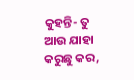କୁହନ୍ତି- ତୁ ଆଉ ଯାହା କରୁଛୁ କର,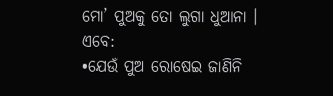ମୋ’ ପୁଅକୁ ତୋ ଲୁଗା ଧୁଆନା ।
ଏବେ:
•ଯେଉଁ ପୁଅ ରୋଷେଇ ଜାଣିନି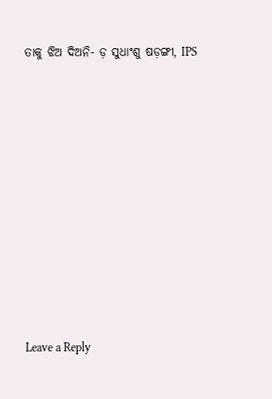ତାକୁ ଝିଅ ଦିଅନି- ଡ଼ ସୁଧାଂଶୁ ଷଡ଼ଙ୍ଗୀ, IPS











Leave a Reply